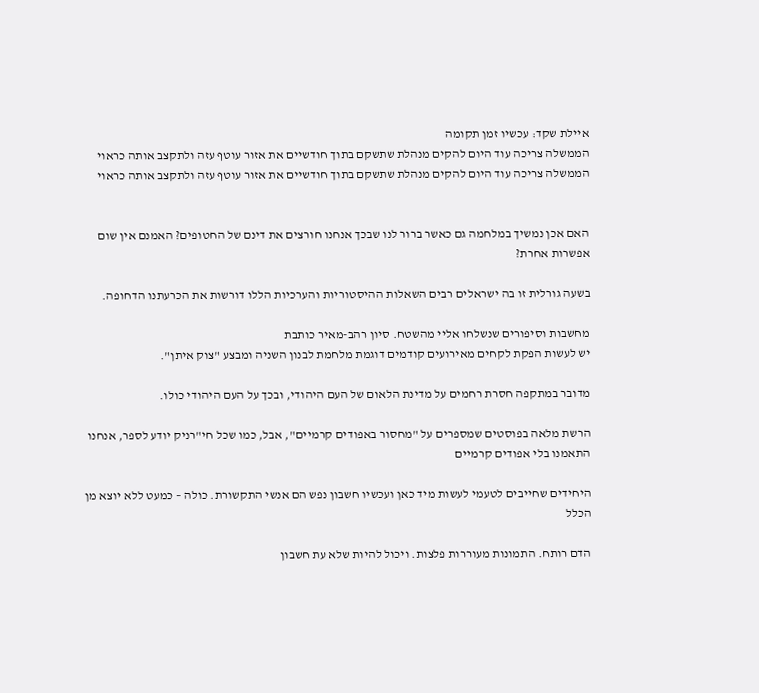איילת שקד: עכשיו זמן תקומה
הממשלה צריכה עוד היום להקים מנהלת שתשקם בתוך חודשיים את אזור עוטף עזה ולתקצב אותה כראוי
הממשלה צריכה עוד היום להקים מנהלת שתשקם בתוך חודשיים את אזור עוטף עזה ולתקצב אותה כראוי


האם אכן נמשיך במלחמה גם כאשר ברור לנו שבכך אנחנו חורצים את דינם של החטופים? האמנם אין שום אפשרות אחרת?

בשעה גורלית זו בה ישראלים רבים השאלות ההיסטוריות והערכיות הללו דורשות את הכרעתנו הדחופה.

מחשבות וסיפורים שנשלחו אליי מהשטח. סיון רהב-מאיר כותבת
יש לעשות הפקת לקחים מאירועים קודמים דוגמת מלחמת לבנון השניה ומבצע "צוק איתן".

מדובר במתקפה חסרת רחמים על מדינת הלאום של העם היהודי, ובכך על העם היהודי כולו.

הרשת מלאה בפוסטים שמספרים על "מחסור באפודים קרמיים", אבל, כמו שכל חי"רניק יודע לספר, אנחנו התאמנו בלי אפודים קרמיים

היחידים שחייבים לטעמי לעשות מיד כאן ועכשיו חשבון נפש הם אנשי התקשורת. כולה – כמעט ללא יוצא מן הכלל

הדם רותח. התמונות מעוררות פלצות. ויכול להיות שלא עת חשבון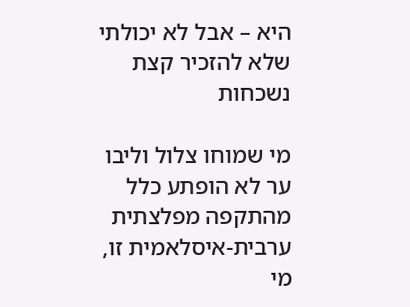היא – אבל לא יכולתי שלא להזכיר קצת נשכחות

מי שמוחו צלול וליבו ער לא הופתע כלל מהתקפה מפלצתית ערבית-איסלאמית זו, מי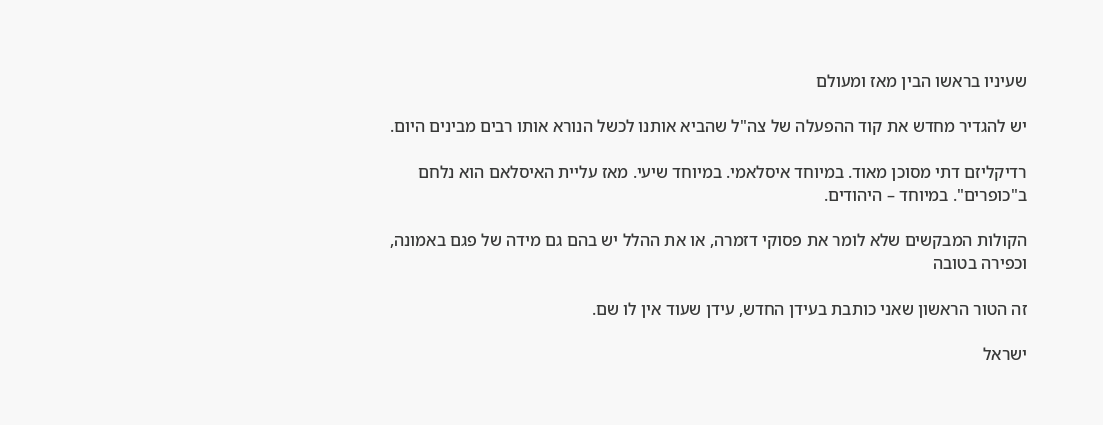שעיניו בראשו הבין מאז ומעולם

יש להגדיר מחדש את קוד ההפעלה של צה"ל שהביא אותנו לכשל הנורא אותו רבים מבינים היום.

רדיקליזם דתי מסוכן מאוד. במיוחד איסלאמי. במיוחד שיעי. מאז עליית האיסלאם הוא נלחם ב"כופרים". במיוחד – היהודים.

הקולות המבקשים שלא לומר את פסוקי דזמרה, או את ההלל יש בהם גם מידה של פגם באמונה, וכפירה בטובה

זה הטור הראשון שאני כותבת בעידן החדש, עידן שעוד אין לו שם.

ישראל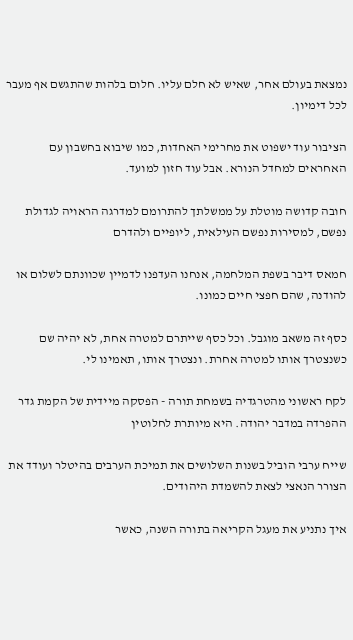נמצאת בעולם אחר, שאיש לא חלם עליו. חלום בלהות שהתגשם אף מעבר לכל דימיון.

הציבור עוד ישפוט את מחרימי האחדות, כמו שיבוא בחשבון עם האחראים למחדל הנורא. אבל עוד חזון למועד.

חובה קדושה מוטלת על ממשלתך להתרומם למדרגה הראויה לגדולת נפשם, למסירות נפשם העילאית, ליופיים ולהדרם

חמאס דיבר בשפת המלחמה, אנחנו העדפנו לדמיין שכוונתם לשלום או להודנה, שהם חפצי חיים כמונו.

כסף זה משאב מוגבל. וכל כסף שייתרם למטרה אחת, לא יהיה שם כשנצטרך אותו למטרה אחרת. ונצטרך אותו, תאמינו לי.

לקח ראשוני מהטרגדיה בשמחת תורה - הפסקה מיידית של הקמת גדר ההפרדה במדבר יהודה. היא מיותרת לחלוטין

שייח ערבי הוביל בשנות השלושים את תמיכת הערבים בהיטלר ועודד את הצורר הנאצי לצאת להשמדת היהודים.

איך נתניע את מעגל הקריאה בתורה השנה, כאשר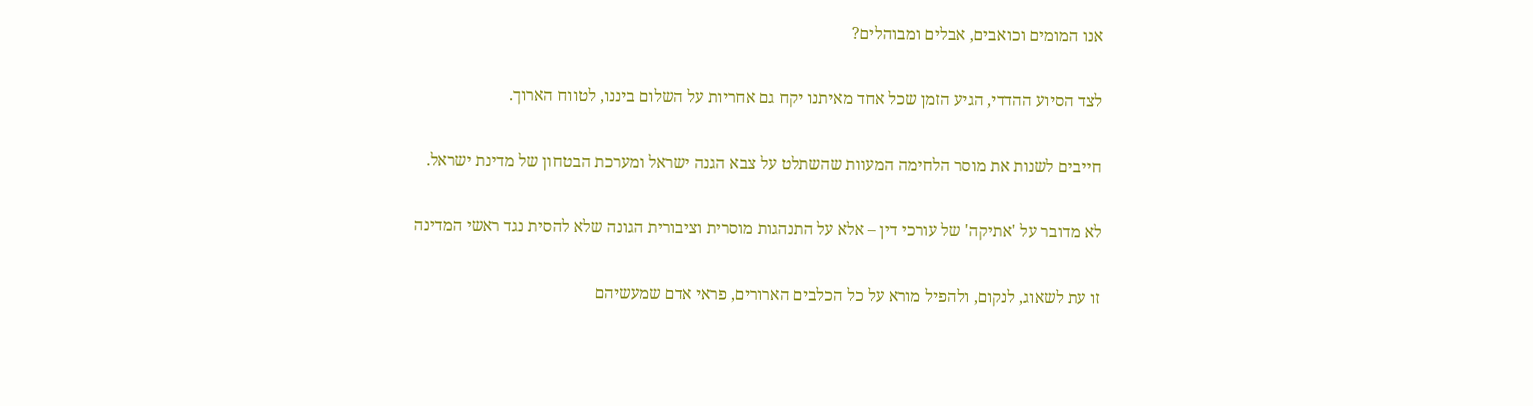אנו המומים וכואבים, אבלים ומבוהלים?

לצד הסיוע ההדדי, הגיע הזמן שכל אחד מאיתנו יקח גם אחריות על השלום ביננו, לטווח הארוך.

חייבים לשנות את מוסר הלחימה המעוות שהשתלט על צבא הגנה ישראל ומערכת הבטחון של מדינת ישראל.

לא מדובר על 'אתיקה' של עורכי דין – אלא על התנהגות מוסרית וציבורית הגונה שלא להסית נגד ראשי המדינה

זו עת לשאוג, לנקום, ולהפיל מורא על כל הכלבים הארורים, פראי אדם שמעשיהם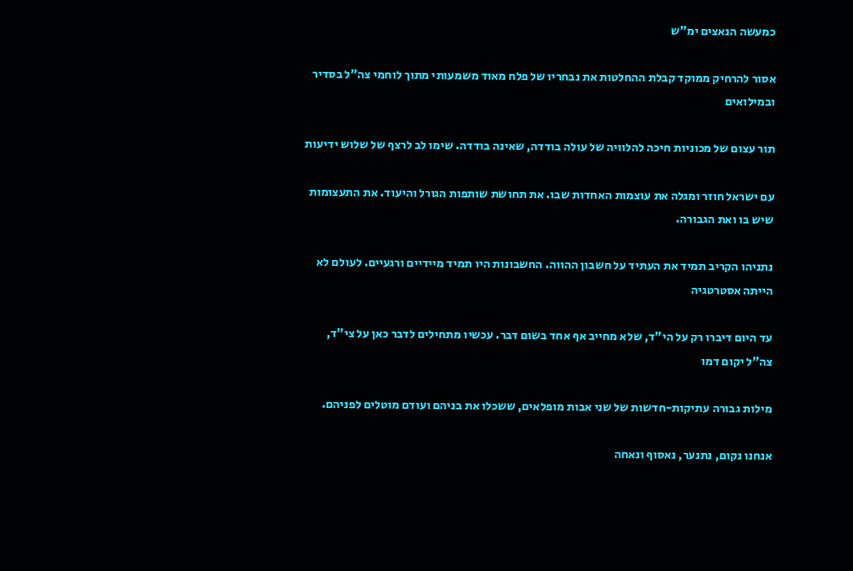כמעשה הנאצים ימ"ש

אסור להרחיק ממוקד קבלת ההחלטות את נבחריו של פלח מאוד משמעותי מתוך לוחמי צה"ל בסדיר ובמילואים

תור עצום של מכוניות חיכה להלוויה של עולה בודדה, שאינה בודדה. שימו לב לרצף של שלוש ידיעות

עם ישראל חוזר ומגלה את עוצמות האחדות שבו. את תחושת שותפות הגורל והיעוד. את התעצומות שיש בו ואת הגבורה.

נתניהו הקריב תמיד את העתיד על חשבון ההווה. החשבונות היו תמיד מיידיים ורגעיים. לעולם לא הייתה אסטרטגיה

עד היום דיברו רק על הי"ד, שלא מחייב אף אחד בשום דבר. עכשיו מתחילים לדבר כאן על צי"ד, צה"ל יקום דמו

מילות גבורה עתיקות-חדשות של שני אבות מופלאים, ששכלו את בניהם ועודם מוטלים לפניהם.

אנחנו נקום, נתנער, נאסוף ונאחה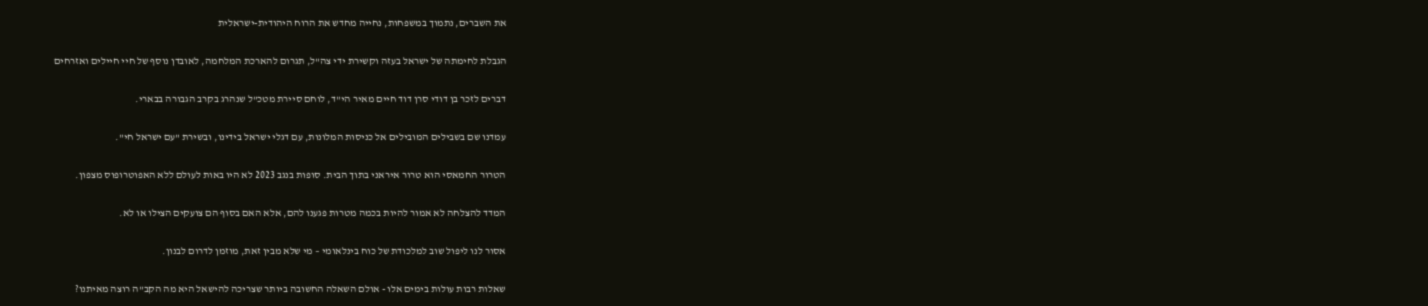את השברים, נתמוך במשפחות, נחייה מחדש את הרוח היהודית-ישראלית

הגבלת לחימתה של ישראל בעזה וקשירת ידי צה"ל, תגרום להארכת המלחמה, לאובדן נוסף של חיי חיילים ואזרחים

דברים לזכר בן דודי סרן דוד חיים מאיר הי"ד, לוחם סיירת מטכ"ל שנהרג בקרב הגבורה בבארי.

עמדנו שם בשבילים המובילים אל כניסות המלונות, עם דגלי ישראל בידינו, ובשירת "עם ישראל חי".

הטרור החמאסי הוא טרור איראני בתוך הבית. סופות בנגב 2023 לא היו באות לעולם ללא האפוטרופוס מצפון.

המדד להצלחה לא אמור להיות בכמה מטרות פגענו להם, אלא האם בסוף הם צועקים הצילו או לא.

אסור לנו ליפול שוב למלכודת של כוח בינלאומי – מי שלא מבין זאת, מוזמן לדרום לבנון.

שאלות רבות עולות בימים אלו - אולם השאלה החשובה ביותר שצריכה להישאל היא מה הקב"ה רוצה מאיתנו?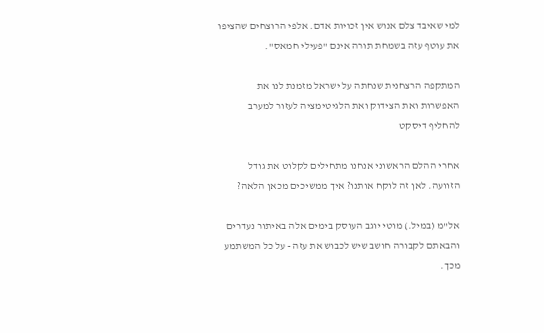למי שאיבד צלם אנוש אין זכויות אדם. אלפי הרוצחים שהציפו את עוטף עזה בשמחת תורה אינם "פעילי חמאס".

המתקפה הרצחנית שנחתה על ישראל מזמנת לנו את האפשרות ואת הצידוק ואת הלגיטימציה לעזור למערב להחליף דיסקט

אחרי ההלם הראשוני אנחנו מתחילים לקלוט את גודל הזוועה. לאן זה לוקח אותנו? איך ממשיכים מכאן הלאה?

אל"מ (במיל.) מוטי יוגב העוסק בימים אלה באיתור נעדרים והבאתם לקבורה חושב שיש לכבוש את עזה - על כל המשתמע מכך.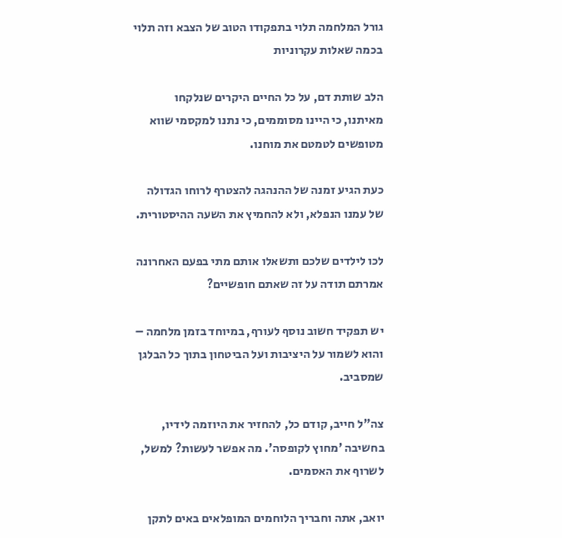גורל המלחמה תלוי בתפקודו הטוב של הצבא וזה תלוי בכמה שאלות עקרוניות

הלב שותת דם, על כל החיים היקרים שנלקחו מאיתנו, כי היינו מסוממים, כי נתנו למקסמי שווא מטופשים לטמטם את מוחנו.

כעת הגיע זמנה של ההנהגה להצטרף לרוחו הגדולה של עמנו הנפלא, ולא להחמיץ את השעה ההיסטורית.

לכו לילדים שלכם ותשאלו אותם מתי בפעם האחרונה אמרתם תודה על זה שאתם חופשיים?

יש תפקיד חשוב נוסף לעורף, במיוחד בזמן מלחמה – והוא לשמור על היציבות ועל הביטחון בתוך כל הבלגן שמסביב.

צה"ל חייב, קודם כל, להחזיר את היוזמה לידיו, בחשיבה 'מחוץ לקופסה'. מה אפשר לעשות? למשל, לשרוף את האסמים.

יואב, אתה וחבריך הלוחמים המופלאים באים לתקן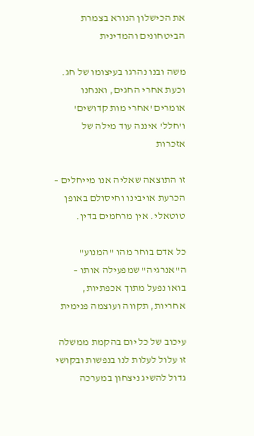את הכישלון הנורא בצמרת הביטחונים והמדינית

משה ובנו נהרגו בעיצומו של חג. וכעת אחרי החגים, ואנחנו אומרים 'אחרי מות קדושים' ו'חלל' איננה עוד מילה של אזכרות

זו התוצאה שאליה אנו מייחלים – הכרעת אויבינו וחיסולם באופן טוטאלי. אין מרחמים בדין.

כל אדם בוחר מהו "המנוע" ה"אנרגיה" שמפעילה אותו – בואו נפעל מתוך אכפתיות, אחריות, תקווה ועוצמה פנימית

עיכוב של כל יום בהקמת ממשלה זו עלול לעלות לנו בנפשות ובקושי גדול להשיג ניצחון במערכה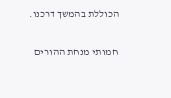הכוללת בהמשך דרכנו.

חמותי מנחת ההורים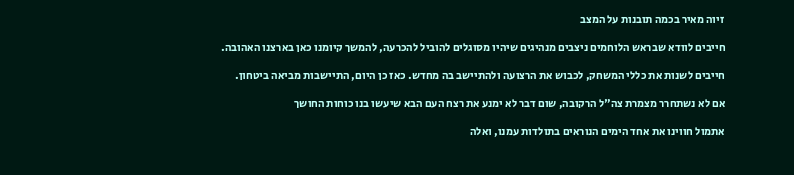זיוה מאיר בכמה תובנות על המצב

חייבים לוודא שבראש הלוחמים ניצבים מנהיגים שיהיו מסוגלים להוביל להכרעה, להמשך קיומנו כאן בארצנו האהובה.

חייבים לשנות את כללי המשחק, לכבוש את הרצועה ולהתיישב בה מחדש. כאז כן היום, התיישבות מביאה ביטחון.

אם לא נשתחרר מצמרת צה"ל הרקובה, שום דבר לא ימנע את רצח העם הבא שיעשו בנו כוחות החושך

אתמול חווינו את אחד הימים הנוראים בתולדות עמנו, ואלה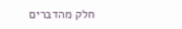חלק מהדברים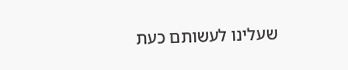שעלינו לעשותם כעת